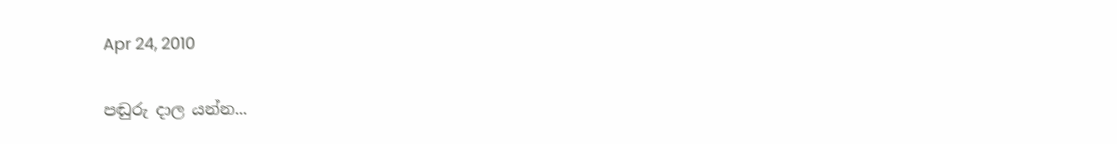Apr 24, 2010

පඬුරු දාල යන්න...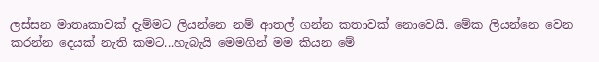ලස්සන මාතෘකාවක් දැම්මට ලියන්නෙ නම් ආතල් ගන්න කතාවක් නොවෙයි. මේක ලියන්නෙ වෙන කරන්න දෙයක් නැති කමට...හැබැයි මෙමගින් මම කියන මේ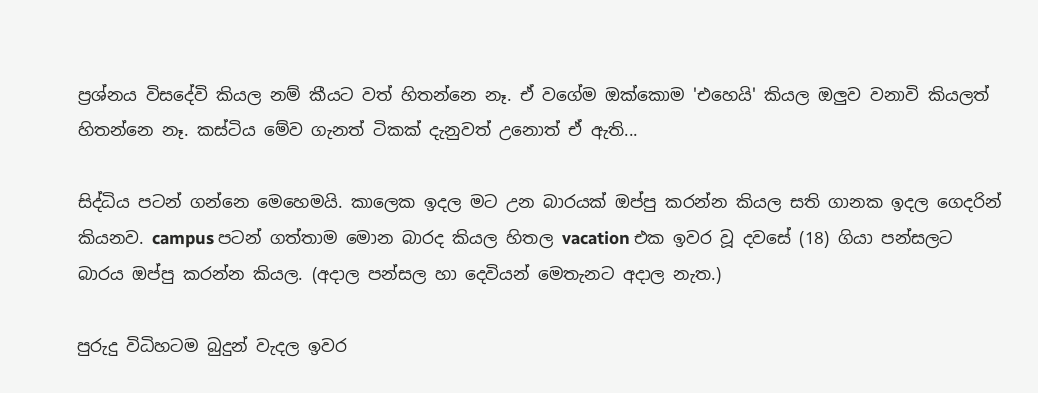ප්‍රශ්නය විසදේවි කියල නම් කීයට වත් හිතන්නෙ නෑ. ඒ වගේම ඔක්කොම 'එහෙයි' කියල ඔලුව වනාවි කියලත් හිතන්නෙ නෑ. කස්ටිය මේව ගැනත් ටිකක් දැනුවත් උනොත් ඒ ඇති...

සිද්ධිය පටන් ගන්නෙ මෙහෙමයි. කාලෙක ඉදල මට උන බාරයක් ඔප්පු කරන්න කියල සති ගානක ඉදල ගෙදරින් කියනව. campus පටන් ගත්තාම මොන බාරද කියල හිතල vacation එක ඉවර වූ දවසේ (18) ගියා පන්සලට බාරය ඔප්පු කරන්න කියල. (අදාල පන්සල හා දෙවියන් මෙතැනට අදාල නැත.)

පුරුදු විධිහටම බුදුන් වැදල ඉවර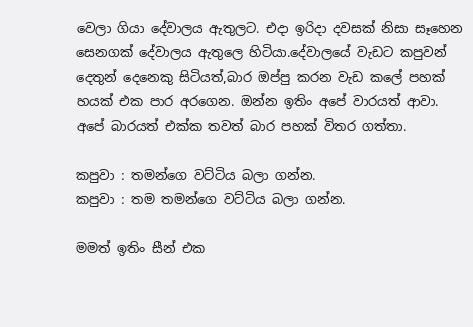වෙලා ගියා දේවාලය ඇතුලට. එදා ඉරිදා දවසක් නිසා සෑහෙන සෙනගක් දේවාලය ඇතුලෙ හිටියා.දේවාලයේ වැඩට කපුවන් දෙතුන් දෙනෙකු සිටියත්,බාර ඔප්පු කරන වැඩ කලේ පහක් හයක් එක පාර අරගෙන. ඔන්න ඉතිං අපේ වාරයත් ආවා. අපේ බාරයත් එක්ක තවත් බාර පහක් විතර ගත්තා.

කපුවා : තමන්ගෙ වට්ටිය බලා ගන්න.
කපුවා : තම තමන්ගෙ වට්ටිය බලා ගන්න.

මමත් ඉතිං සීන් එක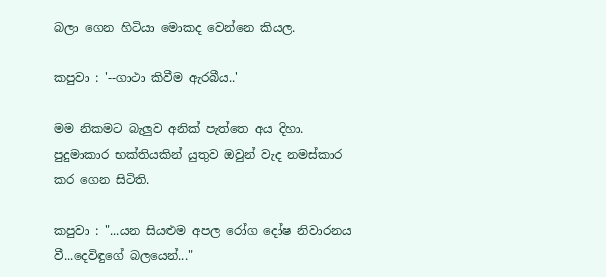බලා ගෙන හිටියා මොකද වෙන්නෙ කියල.

කපුවා : '--ගාථා කිවීම ඇරබීය..'

මම නිකමට බැලුව අනික් පැත්තෙ අය දිහා. පුදුමාකාර භක්තියකින් යුතුව ඔවුන් වැද නමස්කාර කර ගෙන සිටිති.

කපුවා : "...යන සියළුම අපල රෝග දෝෂ නිවාරනය වී...දෙවිඳුගේ බලයෙන්..."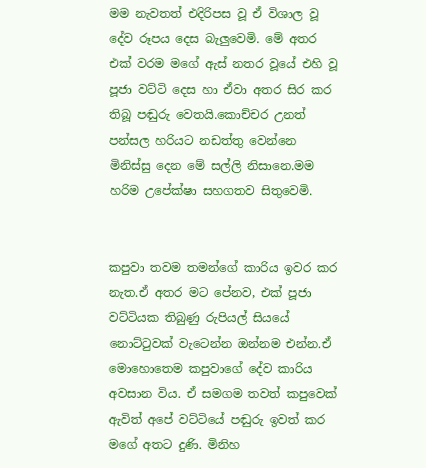මම නැවතත් එදිරිපස වූ ඒ විශාල වූ දේව රූපය දෙස බැලුවෙමි. මේ අතර එක් වරම මගේ ඇස් නතර වූයේ එහි වූ පූජා වට්ටි දෙස හා ඒවා අතර සිර කර තිබූ පඬුරු වෙතයි.කොච්චර උනත් පන්සල හරියට නඩත්තු වෙන්නෙ මිනිස්සු දෙන මේ සල්ලි නිසානෙ.මම හරිම උපේක්ෂා සහගතව සිතුවෙමි.


කපුවා තවම තමන්ගේ කාරිය ඉවර කර නැත.ඒ අතර මට පේනව, එක් පූජා වට්ටියක තිබුණු රුපියල් සියයේ නොට්ටුවක් වැටෙන්න ඔන්නම එන්න.ඒ මොහොතෙම කපුවාගේ දේව කාරිය අවසාන විය. ඒ සමගම තවත් කපුවෙක් ඇවිත් අපේ වට්ටියේ පඬුරු ඉවත් කර මගේ අතට දුණි. මිනිහ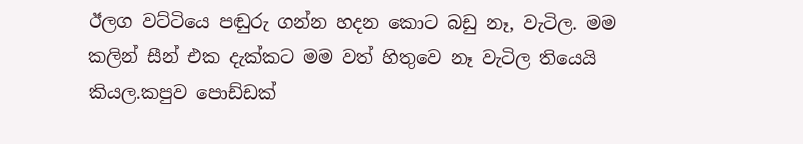ඊලග වට්ටියෙ පඬුරු ගන්න හදන කොට බඩු නෑ, වැටිල. මම කලින් සීන් එක දැක්කට මම වත් හිතුවෙ නෑ වැටිල තියෙයි කියල.කපුව පොඩ්ඩක්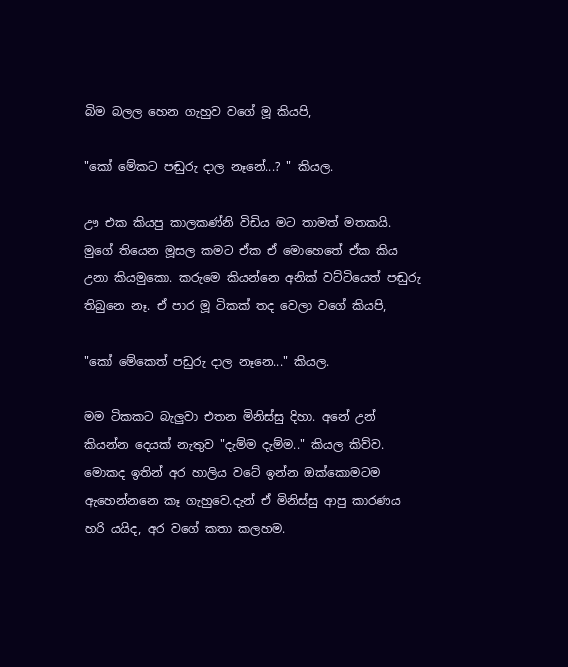බිම බලල හෙන ගැහුව වගේ මූ කියපි,

"කෝ මේකට පඬුරු දාල නෑනේ...? " කියල.

ඌ එක කියපු කාලකණ්නි විඩිය මට තාමත් මතකයි. මුගේ තියෙන මූසල කමට ඒක ඒ මොහෙතේ ඒක කිය උනා කියමුකො. කරුමෙ කියන්නෙ අනික් වට්ටියෙත් පඬුරු තිබුනෙ නෑ. ඒ පාර මූ ටිකක් තද වෙලා වගේ කියපි,

"කෝ මේකෙත් පඩුරු දාල නෑනෙ..." කියල.

මම ටිකකට බැලුවා එතන මිනිස්සු දිහා. අනේ උන් කියන්න දෙයක් නැතුව "දැම්ම දැම්ම.." කියල කිව්ව. මොකද ඉතින් අර හාලිය වටේ ඉන්න ඔක්කොමටම ඇහෙන්නනෙ කෑ ගැහුවෙ.දැන් ඒ මිනිස්සු ආපු කාරණය හරි යයිද, අර වගේ කතා කලහම.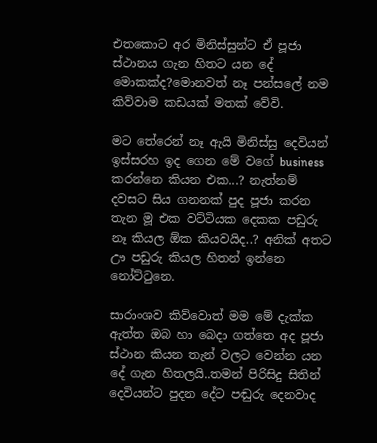එතකොට අර මිනිස්සුන්ට ඒ පූජා ස්ථානය ගැන හිතට යන දේ මොකක්ද?මොනවත් නෑ පන්සලේ නම කිව්වාම කඩයක් මතක් වේවි.

මට තේරෙන් නෑ ඇයි මිනිස්සු දෙවියන් ඉස්සරහ ඉද ගෙන මේ වගේ business කරන්නෙ කියන එක...? නැත්නම් දවසට සිය ගනනක් පුද පූජා කරන තැන මූ එක වට්ටියක දෙකක පඩුරු නෑ කියල ඕක කියවයිද..? අනික් අතට ඌ පඩුරු කියල හිතන් ඉන්නෙ නෝට්ටුනෙ.

සාරාංශව කිව්වොත් මම මේ දැක්ක ඇත්ත ඔබ හා බෙදා ගත්තෙ අද පූජා ස්ථාන කියන තැන් වලට වෙන්න යන දේ ගැන හිතලයි..තමන් පිරිසිදු සිතින් දෙවියන්ට පුදන දේට පඬුරු දෙනවාද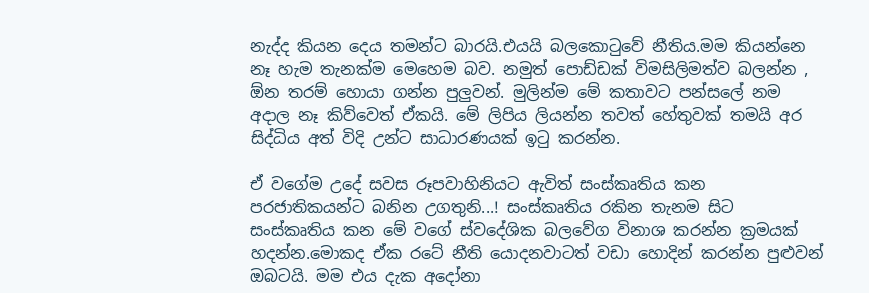නැද්ද කියන දෙය තමන්ට බාරයි.එයයි බලකොටුවේ නීතිය.මම කියන්නෙ නෑ හැම තැනක්ම මෙහෙම බව. නමුත් පොඩ්ඩක් විමසිලිමත්ව බලන්න , ඕන තරම් හොයා ගන්න පුලුවන්. මුලින්ම මේ කතාවට පන්සලේ නම අදාල නෑ කිව්වෙත් ඒකයි. මේ ලිපිය ලියන්න තවත් හේතුවක් තමයි අර සිද්ධිය අත් විදි උන්ට සාධාරණයක් ඉටු කරන්න.

ඒ වගේම උදේ සවස රූපවාහිනියට ඇවිත් සංස්කෘතිය කන පරජාතිකයන්ට බනින උගතුනි...! සංස්කෘතිය රකින තැනම සිට සංස්කෘතිය කන මේ වගේ ස්වදේශික බලවේග විනාශ කරන්න ක්‍රමයක් හදන්න.මොකද ඒක රටේ නීති යොදනවාටත් වඩා හොදින් කරන්න පුළුවන් ඔබටයි. මම එය දැක අදෝනා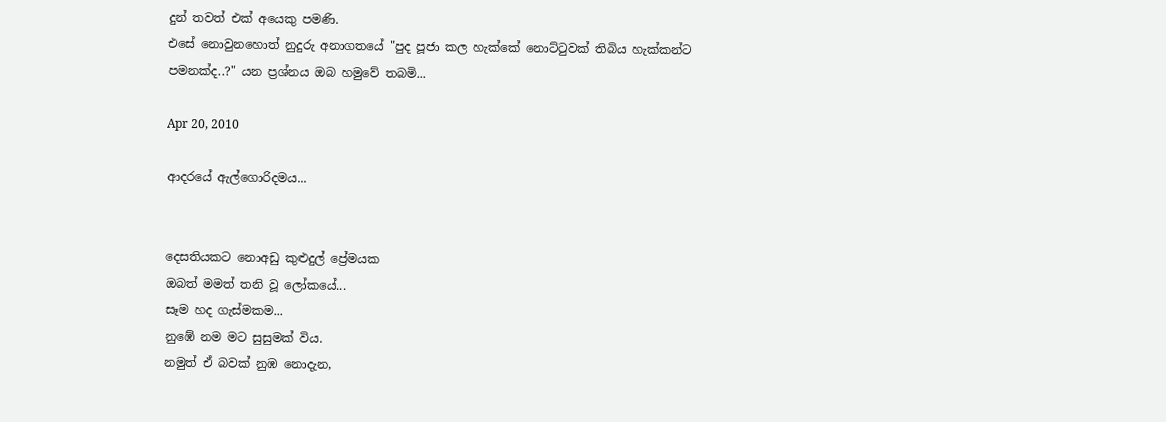දුන් තවත් එක් අයෙකු පමණි.
එසේ නොවුනහොත් නුදුරු අනාගතයේ "පුද පූජා කල හැක්කේ නොට්ටුවක් තිබිය හැක්කන්ට පමනක්ද..?" යන ප්‍රශ්නය ඔබ හමුවේ තබමි...

Apr 20, 2010

ආදරයේ ඇල්ගොරිදමය...


දෙසතියකට නොඅඩු කුළුදුල් ප්‍රේමයක
ඔබත් මමත් තනි වූ ලෝකයේ...
සෑම හද ගැස්මකම...
නුඹේ නම මට සුසුමක් විය.
නමුත් ඒ බවක් නුඹ නොදැන,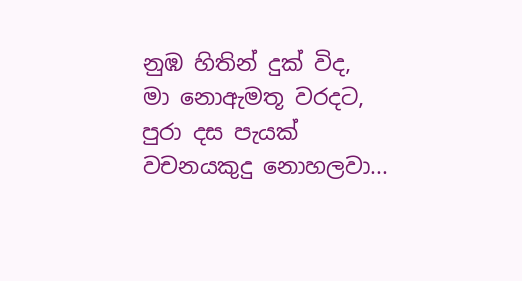නුඹ හිතින් දුක් විද,
මා නොඇමතූ වරදට,
පුරා දස පැයක් වචනයකුදු නොහලවා...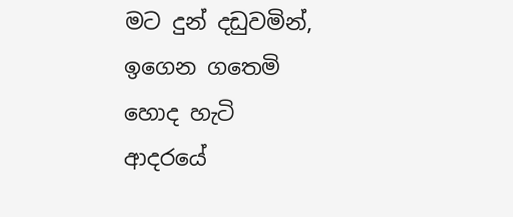මට දුන් දඩුවමින්,
ඉගෙන ගතෙමි හොද හැටි
ආදරයේ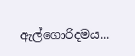ඇල්ගොරිදමය...